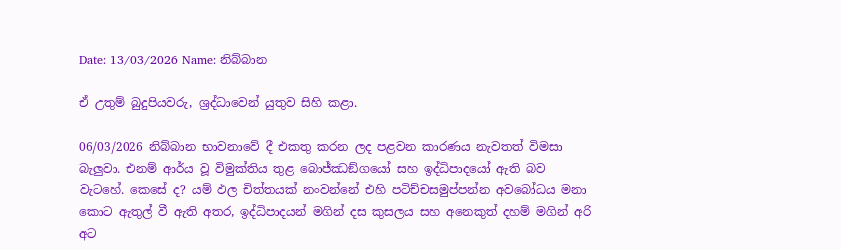Date: 13/03/2026 Name: නිබ්බාන

ඒ උතුම් බුදුපියවරු, ශ්‍රද්ධාවෙන් යුතුව සිහි කළා.

06/03/2026 නිබ්බාන භාවනාවේ දී එකතු කරන ලද පළවන කාරණය නැවතත් විමසා බැලුවා. එනම් ආර්ය වූ විමුක්තිය තුළ බොජ්ඣඞ්ගයෝ සහ ඉද්ධිපාදයෝ ඇති බව වැටහේ. කෙසේ ද? යම් ඵල චිත්තයක් නංවන්නේ එහි පටිච්චසමුප්පන්න අවබෝධය මනා කොට ඇතුල් වී ඇති අතර, ඉද්ධිපාදයන් මගින් දස කුසලය සහ අනෙකුත් දහම් මගින් අරි අට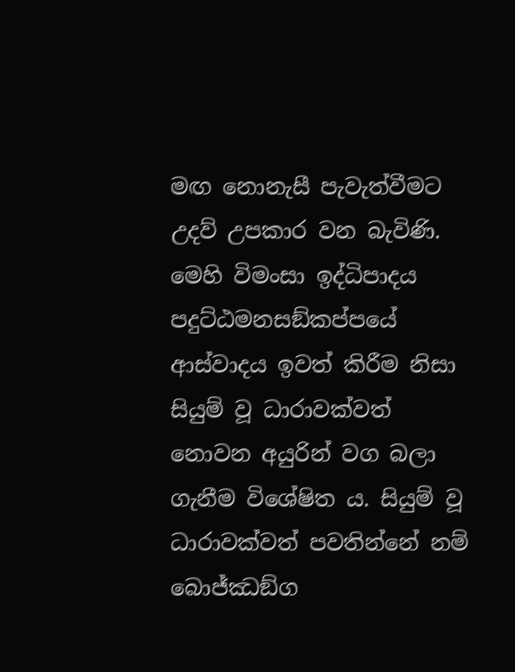මඟ නොනැසී පැවැත්වීමට උදව් උපකාර වන බැවිණි. මෙහි විමංසා ඉද්ධිපාදය පදුට්ඨමනසඞ්කප්පයේ ආස්වාදය ඉවත් කිරීම නිසා සියුම් වූ ධාරාවක්වත් නොවන අයුරින් වග බලා ගැනීම විශේෂිත ය. සියුම් වූ ධාරාවක්වත් පවතින්නේ නම් බොජ්ඣඞ්ග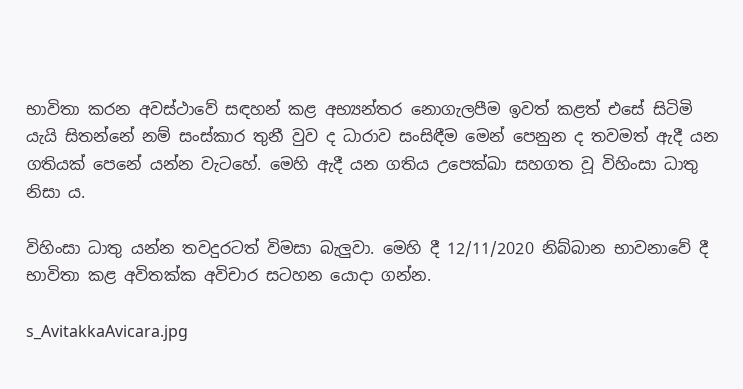භාවිතා කරන අවස්ථාවේ සඳහන් කළ අභ්‍යන්තර නොගැලපීම ඉවත් කළත් එසේ සිටිමි යැයි සිතන්නේ නම් සංස්කාර තුනී වුව ද ධාරාව සංසිඳීම මෙන් පෙනුන ද තවමත් ඇදී යන ගතියක් පෙනේ යන්න වැටහේ. මෙහි ඇදී යන ගතිය උපෙක්ඛා සහගත වූ විහිංසා ධාතු නිසා ය.

විහිංසා ධාතු යන්න තවදුරටත් විමසා බැලුවා. මෙහි දී 12/11/2020 නිබ්බාන භාවනාවේ දී භාවිතා කළ අවිතක්ක අවිචාර සටහන යොදා ගන්න.

s_AvitakkaAvicara.jpg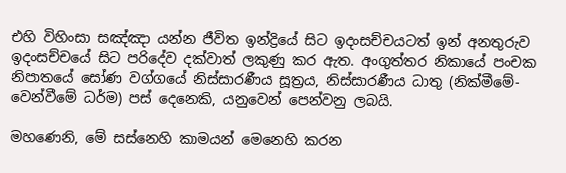එහි විහිංසා සඤ්ඤා යන්න ජීවිත ඉන්ද්‍රියේ සිට ඉදංසච්චයටත් ඉන් අනතුරුව ඉදංසච්චයේ සිට පරිදේව දක්වාත් ලකුණු කර ඇත. අංගුත්තර නිකායේ පංචක නිපාතයේ සෝණ වග්ගයේ නිස්සාරණීය සූත්‍රය, නිස්සාරණීය ධාතු (නික්මීමේ- වෙන්වීමේ ධර්ම) පස් දෙනෙකි, යනුවෙන් පෙන්වනු ලබයි.

මහණෙනි, මේ සස්නෙහි කාමයන් මෙනෙහි කරන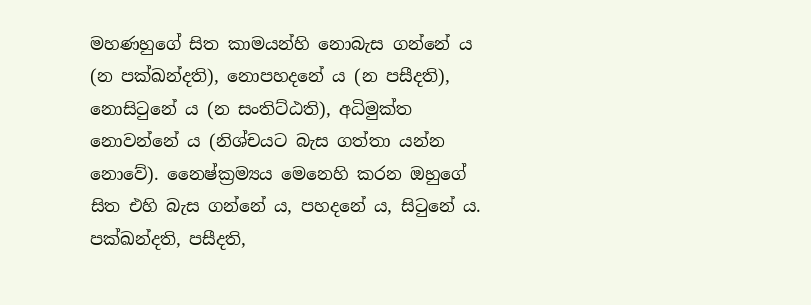මහණහුගේ සිත කාමයන්හි නොබැස ගන්නේ ය (න පක්ඛන්දති), නොපහදනේ ය (න පසීදති), නොසිටුනේ ය (න සංතිට්ඨති), අධිමුක්ත නොවන්නේ ය (නිශ්චයට බැස ගත්තා යන්න නොවේ). නෛෂ්ක්‍රම්‍යය මෙනෙහි කරන ඔහුගේ සිත එහි බැස ගන්නේ ය, පහදනේ ය, සිටුනේ ය. පක්ඛන්දති, පසීදති,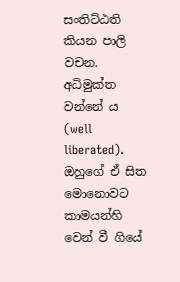සංතිට්ඨති කියන පාලි වචන. අධිමුක්ත වන්නේ ය (well liberated). ඔහුගේ ඒ සිත මොනොවට කාමයන්හි වෙන් වී ගියේ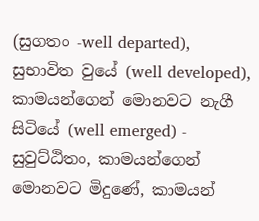(සුගතං -well departed), සුභාවිත වුයේ (well developed), කාමයන්ගෙන් මොනවට නැගී සිටියේ (well emerged) - සුවුට්ඨිතං, කාමයන්ගෙන් මොනවට මිදුණේ, කාමයන්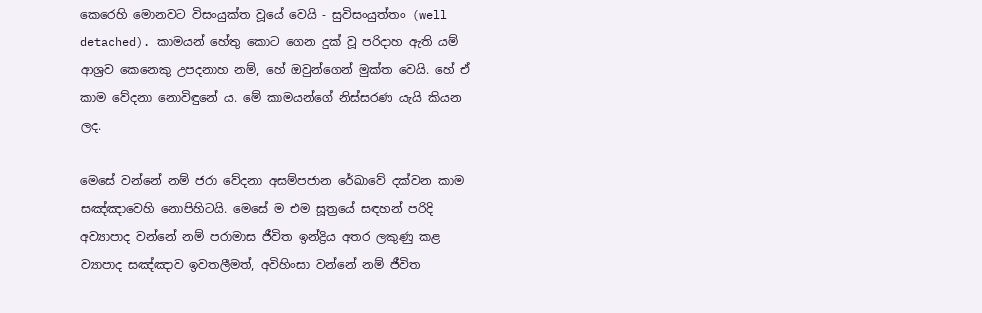කෙරෙහි මොනවට විසංයුක්ත වූයේ වෙයි - සුවිසංයුත්තං (well detached). කාමයන් හේතු කොට ගෙන දුක් වූ පරිදාහ ඇති යම් ආශ්‍රව කෙනෙකු උපදනාහ නම්, හේ ඔවුන්ගෙන් මුක්ත වෙයි. හේ ඒ කාම වේදනා නොවිඳුනේ ය. මේ කාමයන්ගේ නිස්සරණ යැයි කියන ලද.

මෙසේ වන්නේ නම් ජරා වේදනා අසම්පජාන රේඛාවේ දක්වන කාම සඤ්ඤාවෙහි නොපිහිටයි. මෙසේ ම එම සූත්‍රයේ සඳහන් පරිදි අව්‍යාපාද වන්නේ නම් පරාමාස ජීවිත ඉන්ද්‍රිය අතර ලකුණු කළ ව්‍යාපාද සඤ්ඤාව ඉවතලීමත්, අවිහිංසා වන්නේ නම් ජීවිත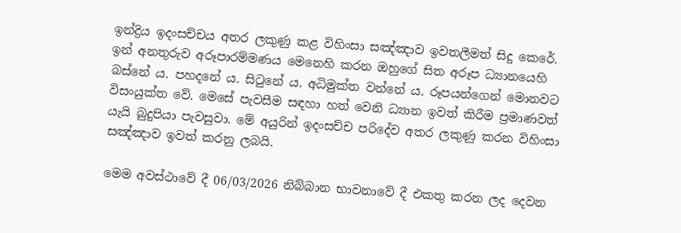ඉන්ද්‍රිය ඉදංසච්චය අතර ලකුණු කළ විහිංසා සඤ්ඤාව ඉවතලීමත් සිදු කෙරේ. ඉන් අනතුරුව අරූපාරම්මණය මෙනෙහි කරන ඔහුගේ සිත අරූප ධ්‍යානයෙහි බස්නේ ය. පහදනේ ය. සිටුනේ ය. අධිමුක්ත වන්නේ ය. රූපයන්ගෙන් මොනවට විසංයුක්ත වේ. මෙසේ පැවසීම සඳහා හත් වෙනි ධ්‍යාන ඉවත් කිරීම ප්‍රමාණවත් යැයි බුදුපියා පැවසුවා. මේ අයුරින් ඉදංසච්ච පරිදේව අතර ලකුණු කරන විහිංසා සඤ්ඤාව ඉවත් කරනු ලබයි.

මෙම අවස්ථාවේ දී 06/03/2026 නිබ්බාන භාවනාවේ දී එකතු කරන ලද දෙවන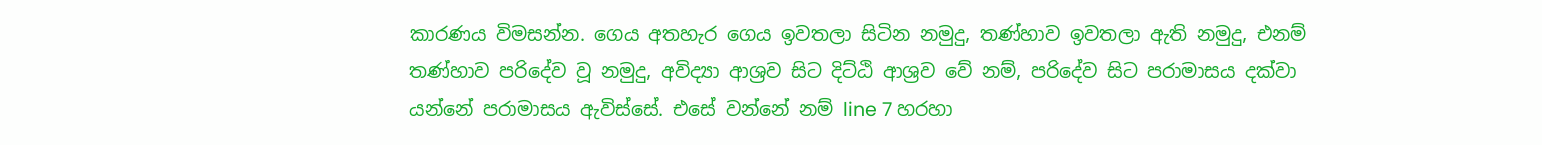කාරණය විමසන්න. ගෙය අතහැර ගෙය ඉවතලා සිටින නමුදු, තණ්හාව ඉවතලා ඇති නමුදු, එනම් තණ්හාව පරිදේව වූ නමුදු, අවිද්‍යා ආශ්‍රව සිට දිට්ඨි ආශ්‍රව වේ නම්, පරිදේව සිට පරාමාසය දක්වා යන්නේ පරාමාසය ඇවිස්සේ. එසේ වන්නේ නම් line 7 හරහා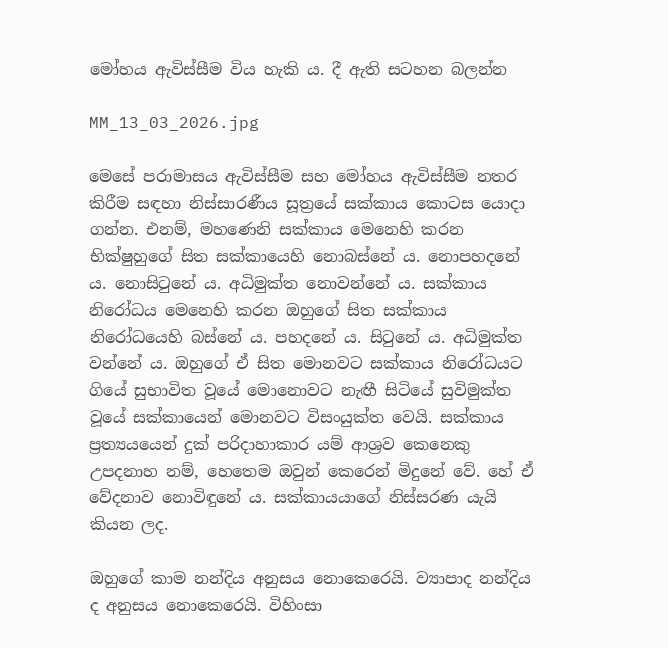මෝහය ඇවිස්සීම විය හැකි ය. දී ඇති සටහන බලන්න

MM_13_03_2026.jpg

මෙසේ පරාමාසය ඇවිස්සීම සහ මෝහය ඇවිස්සීම නතර කිරීම සඳහා නිස්සාරණීය සූත්‍රයේ සක්කාය කොටස යොදා ගන්න. එනම්, මහණෙනි සක්කාය මෙනෙහි කරන භික්ෂුහුගේ සිත සක්කායෙහි නොබස්නේ ය. නොපහදනේ ය. නොසිටුනේ ය. අධිමුක්ත නොවන්නේ ය. සක්කාය නිරෝධය මෙනෙහි කරන ඔහුගේ සිත සක්කාය නිරෝධයෙහි බස්නේ ය. පහදනේ ය. සිටුනේ ය. අධිමුක්ත වන්නේ ය. ඔහුගේ ඒ සිත මොනවට සක්කාය නිරෝධයට ගියේ සුභාවිත වූයේ මොනොවට නැඟී සිටියේ සුවිමුක්ත වූයේ සක්කායෙන් මොනවට විසංයුක්ත වෙයි. සක්කාය ප්‍රත්‍යයයෙන් දුක් පරිදාහාකාර යම් ආශ්‍රව කෙනෙකු උපදනාහ නම්, හෙතෙම ඔවුන් කෙරෙන් මිදුනේ වේ. හේ ඒ වේදනාව නොවිඳුනේ ය. සක්කායයාගේ නිස්සරණ යැයි කියන ලද.

ඔහුගේ කාම නන්දිය අනුසය නොකෙරෙයි. ව්‍යාපාද නන්දිය ද අනුසය නොකෙරෙයි. විහිංසා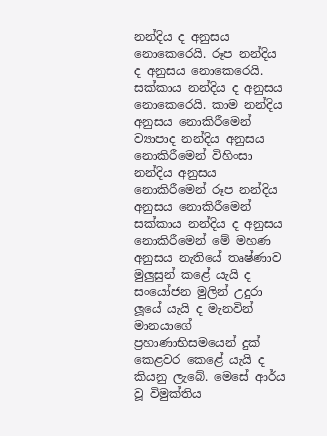නන්දිය ද අනුසය නොකෙරෙයි. රූප නන්දිය ද අනුසය නොකෙරෙයි. සක්කාය නන්දිය ද අනුසය නොකෙරෙයි. කාම නන්දිය අනුසය නොකිරීමෙන් ව්‍යාපාද නන්දිය අනුසය නොකිරීමෙන් විහිංසා නන්දිය අනුසය නොකිරීමෙන් රූප නන්දිය අනුසය නොකිරීමෙන් සක්කාය නන්දිය ද අනුසය නොකිරීමෙන් මේ මහණ අනුසය නැතියේ තෘෂ්ණාව මුලුසුන් කළේ යැයි ද සංයෝජන මුලින් උදුරා ලූයේ යැයි ද මැනවින් මානයාගේ ප්‍රහාණාභිසමයෙන් දුක් කෙළවර කෙළේ යැයි ද කියනු ලැබේ. මෙසේ ආර්ය වූ විමුක්තිය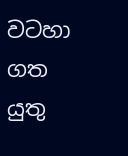වටහා ගත යුතු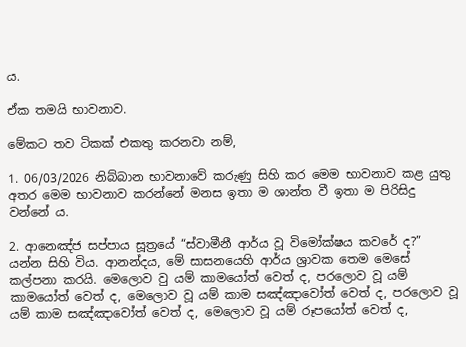ය.

ඒක තමයි භාවනාව.

මේකට තව ටිකක් එකතු කරනවා නම්,

1. 06/03/2026 නිබ්බාන භාවනාවේ කරුණු සිහි කර මෙම භාවනාව කළ යුතු අතර මෙම භාවනාව කරන්නේ මනස ඉතා ම ශාන්ත වී ඉතා ම පිරිසිදු වන්නේ ය.

2. ආනෙඤ්ජ සප්පාය සූත්‍රයේ “ස්වාමීනී ආර්ය වූ විමෝක්ෂය කවරේ ද?” යන්න සිහි විය. ආනන්දය, මේ සාසනයෙහි ආර්ය ශ්‍රාවක තෙම මෙසේ කල්පනා කරයි. මෙලොව වු යම් කාමයෝත් වෙත් ද, පරලොව වූ යම් කාමයෝත් වෙත් ද, මෙලොව වූ යම් කාම සඤ්ඤාවෝත් වෙත් ද, පරලොව වූ යම් කාම සඤ්ඤාවෝත් වෙත් ද, මෙලොව වූ යම් රූපයෝත් වෙත් ද,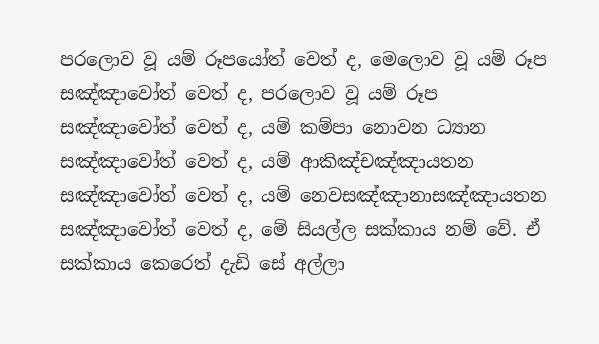පරලොව වූ යම් රූපයෝත් වෙත් ද, මෙලොව වූ යම් රූප සඤ්ඤාවෝත් වෙත් ද, පරලොව වූ යම් රූප සඤ්ඤාවෝත් වෙත් ද, යම් කම්පා නොවන ධ්‍යාන සඤ්ඤාවෝත් වෙත් ද, යම් ආකිඤ්චඤ්ඤායතන සඤ්ඤාවෝත් වෙත් ද, යම් නෙවසඤ්ඤානාසඤ්ඤායතන සඤ්ඤාවෝත් වෙත් ද, මේ සියල්ල සක්කාය නම් වේ. ඒ සක්කාය කෙරෙත් දැඩි සේ අල්ලා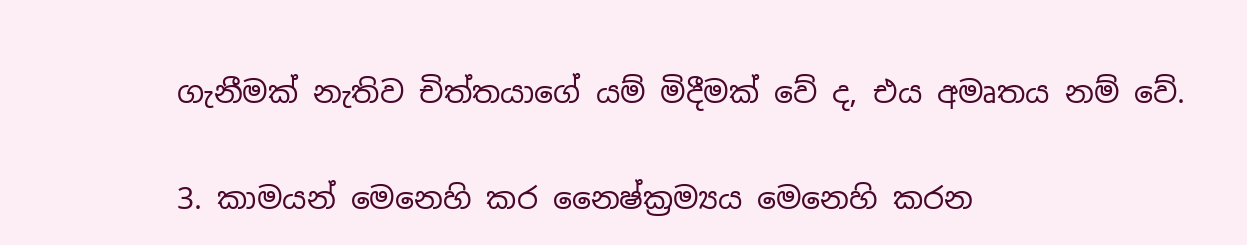ගැනීමක් නැතිව චිත්තයාගේ යම් මිදීමක් වේ ද, එය අමෘතය නම් වේ.

3. කාමයන් මෙනෙහි කර නෛෂ්ක්‍රම්‍යය මෙනෙහි කරන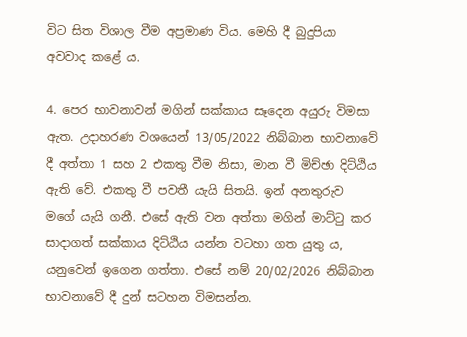විට සිත විශාල වීම අප්‍රමාණ විය. මෙහි දී බුදුපියා අවවාද කළේ ය.

4. පෙර භාවනාවන් මගින් සක්කාය සෑදෙන අයුරු විමසා ඇත. උදාහරණ වශයෙන් 13/05/2022 නිබ්බාන භාවනාවේ දී අත්තා 1 සහ 2 එකතු වීම නිසා, මාන වී මිච්ඡා දිට්ඨිය ඇති වේ. එකතු වී පවතී යැයි සිතයි. ඉන් අනතුරුව මගේ යැයි ගනී. එසේ ඇති වන අත්තා මගින් මාට්ටු කර සාදාගත් සක්කාය දිට්ඨිය යන්න වටහා ගත යුතු ය, යනුවෙන් ඉගෙන ගත්තා. එසේ නම් 20/02/2026 නිබ්බාන භාවනාවේ දී දුන් සටහන විමසන්න.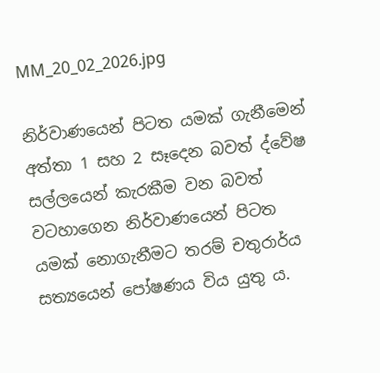MM_20_02_2026.jpg

නිර්වාණයෙන් පිටත යමක් ගැනීමෙන් අත්තා 1 සහ 2 සෑදෙන බවත් ද්වේෂ සල්ලයෙන් කැරකීම වන බවත් වටහාගෙන නිර්වාණයෙන් පිටත යමක් නොගැනීමට තරම් චතුරාර්ය සත්‍යයෙන් පෝෂණය විය යුතු ය.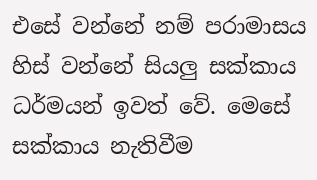එසේ වන්නේ නම් පරාමාසය හිස් වන්නේ සියලු සක්කාය ධර්මයන් ඉවත් වේ. මෙසේ සක්කාය නැතිවීම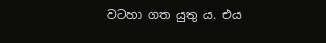වටහා ගත යුතු ය. එය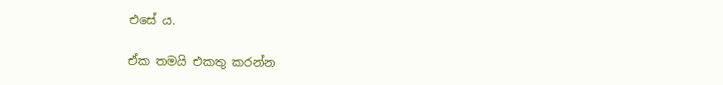එසේ ය.

ඒක තමයි එකතු කරන්න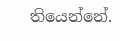තියෙන්නේ.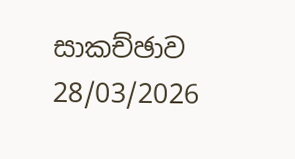සාකච්ඡාව 28/03/2026